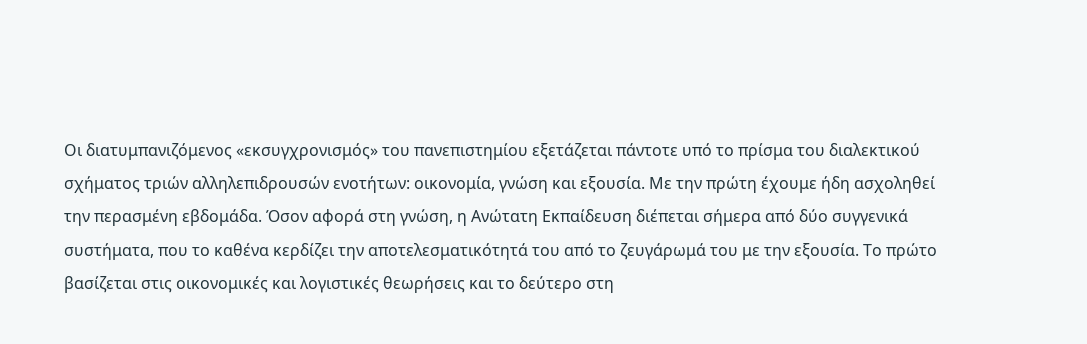Οι διατυμπανιζόμενος «εκσυγχρονισμός» του πανεπιστημίου εξετάζεται πάντοτε υπό το πρίσμα του διαλεκτικού σχήματος τριών αλληλεπιδρουσών ενοτήτων: οικονομία, γνώση και εξουσία. Με την πρώτη έχουμε ήδη ασχοληθεί την περασμένη εβδομάδα. Όσον αφορά στη γνώση, η Ανώτατη Εκπαίδευση διέπεται σήμερα από δύο συγγενικά συστήματα, που το καθένα κερδίζει την αποτελεσματικότητά του από το ζευγάρωμά του με την εξουσία. Το πρώτο βασίζεται στις οικονομικές και λογιστικές θεωρήσεις και το δεύτερο στη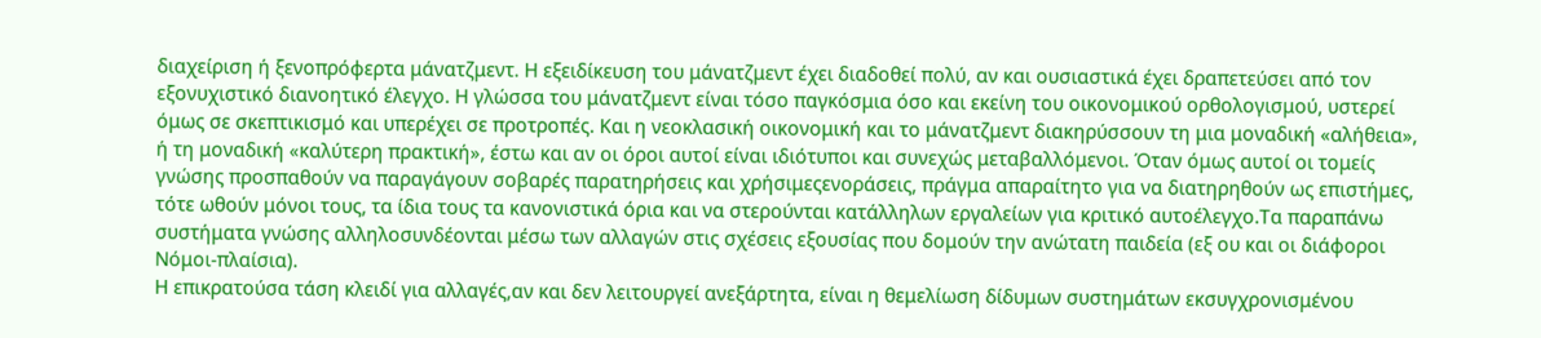διαχείριση ή ξενοπρόφερτα μάνατζμεντ. Η εξειδίκευση του μάνατζμεντ έχει διαδοθεί πολύ, αν και ουσιαστικά έχει δραπετεύσει από τον εξονυχιστικό διανοητικό έλεγχο. Η γλώσσα του μάνατζμεντ είναι τόσο παγκόσμια όσο και εκείνη του οικονομικού ορθολογισμού, υστερεί όμως σε σκεπτικισμό και υπερέχει σε προτροπές. Και η νεοκλασική οικονομική και το μάνατζμεντ διακηρύσσουν τη μια μοναδική «αλήθεια», ή τη μοναδική «καλύτερη πρακτική», έστω και αν οι όροι αυτοί είναι ιδιότυποι και συνεχώς μεταβαλλόμενοι. Όταν όμως αυτοί οι τομείς γνώσης προσπαθούν να παραγάγουν σοβαρές παρατηρήσεις και χρήσιμεςενοράσεις, πράγμα απαραίτητο για να διατηρηθούν ως επιστήμες, τότε ωθούν μόνοι τους, τα ίδια τους τα κανονιστικά όρια και να στερούνται κατάλληλων εργαλείων για κριτικό αυτοέλεγχο.Τα παραπάνω συστήματα γνώσης αλληλοσυνδέονται μέσω των αλλαγών στις σχέσεις εξουσίας που δομούν την ανώτατη παιδεία (εξ ου και οι διάφοροι Νόμοι-πλαίσια).
Η επικρατούσα τάση κλειδί για αλλαγές,αν και δεν λειτουργεί ανεξάρτητα, είναι η θεμελίωση δίδυμων συστημάτων εκσυγχρονισμένου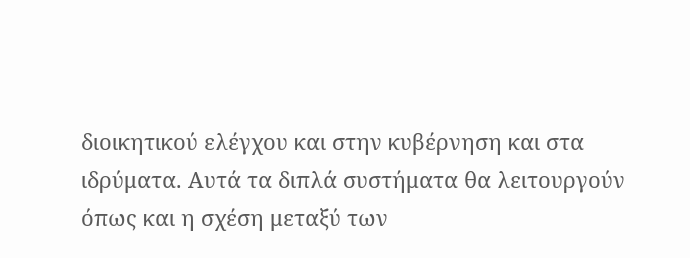διοικητικού ελέγχου και στην κυβέρνηση και στα ιδρύματα. Αυτά τα διπλά συστήματα θα λειτουργούν όπως και η σχέση μεταξύ των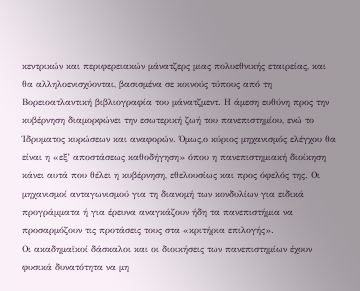κεντρικών και περιφερειακών μάνατζερς μιας πολυεθνικής εταιρείας, και θα αλληλοενισχύονται, βασισμένα σε κοινούς τύπους από τη Βορειοατλαντική βιβλιογραφία του μάνατζμεντ. Η άμεση ευθύνη προς την κυβέρνηση διαμορφώνει την εσωτερική ζωή του πανεπιστημίου, ενώ το Ίδρυματος κυρώσεων και αναφορών. Όμως,ο κύριος μηχανισμός ελέγχου θα είναι η «εξ’ αποστάσεως καθοδήγηση» όπου η πανεπιστημιακή διοίκηση κάνει αυτά που θέλει η κυβέρνηση, εθελουσίως και προς όφελός της. Οι μηχανισμοί ανταγωνισμού για τη διανομή των κονδυλίων για ειδικά προγράμματα ή για έρευνα αναγκάζουν ήδη τα πανεπιστήμια να προσαρμόζουν τις προτάσεις τους στα «κριτήρια επιλογής».
Οι ακαδημαϊκοί δάσκαλοι και οι διοικήσεις των πανεπιστημίων έχουν φυσικά δυνατότητα να μη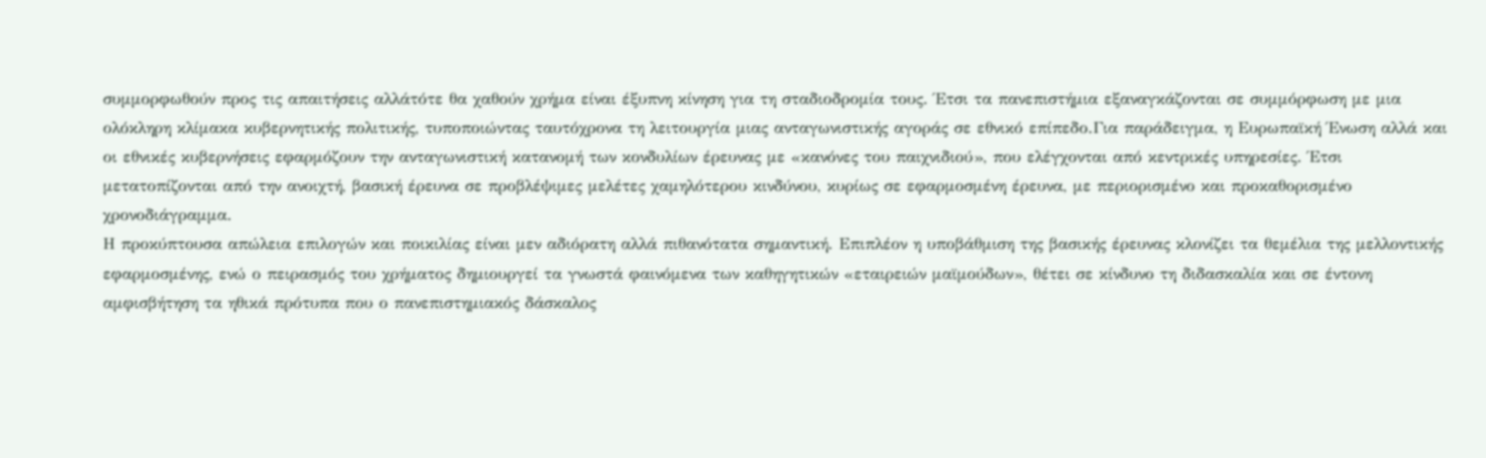συμμορφωθούν προς τις απαιτήσεις αλλάτότε θα χαθούν χρήμα είναι έξυπνη κίνηση για τη σταδιοδρομία τους. Έτσι τα πανεπιστήμια εξαναγκάζονται σε συμμόρφωση με μια ολόκληρη κλίμακα κυβερνητικής πολιτικής, τυποποιώντας ταυτόχρονα τη λειτουργία μιας ανταγωνιστικής αγοράς σε εθνικό επίπεδο.Για παράδειγμα, η Ευρωπαϊκή Ένωση αλλά και οι εθνικές κυβερνήσεις εφαρμόζουν την ανταγωνιστική κατανομή των κονδυλίων έρευνας με «κανόνες του παιχνιδιού», που ελέγχονται από κεντρικές υπηρεσίες. Έτσι μετατοπίζονται από την ανοιχτή, βασική έρευνα σε προβλέψιμες μελέτες χαμηλότερου κινδύνου, κυρίως σε εφαρμοσμένη έρευνα, με περιορισμένο και προκαθορισμένο χρονοδιάγραμμα.
Η προκύπτουσα απώλεια επιλογών και ποικιλίας είναι μεν αδιόρατη αλλά πιθανότατα σημαντική. Επιπλέον η υποβάθμιση της βασικής έρευνας κλονίζει τα θεμέλια της μελλοντικής εφαρμοσμένης, ενώ ο πειρασμός του χρήματος δημιουργεί τα γνωστά φαινόμενα των καθηγητικών «εταιρειών μαϊμούδων», θέτει σε κίνδυνο τη διδασκαλία και σε έντονη αμφισβήτηση τα ηθικά πρότυπα που ο πανεπιστημιακός δάσκαλος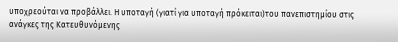υποχρεούται να προβάλλει. Η υποταγή (γιατί για υποταγή πρόκειται)του πανεπιστημίου στις ανάγκες της Κατευθυνόμενης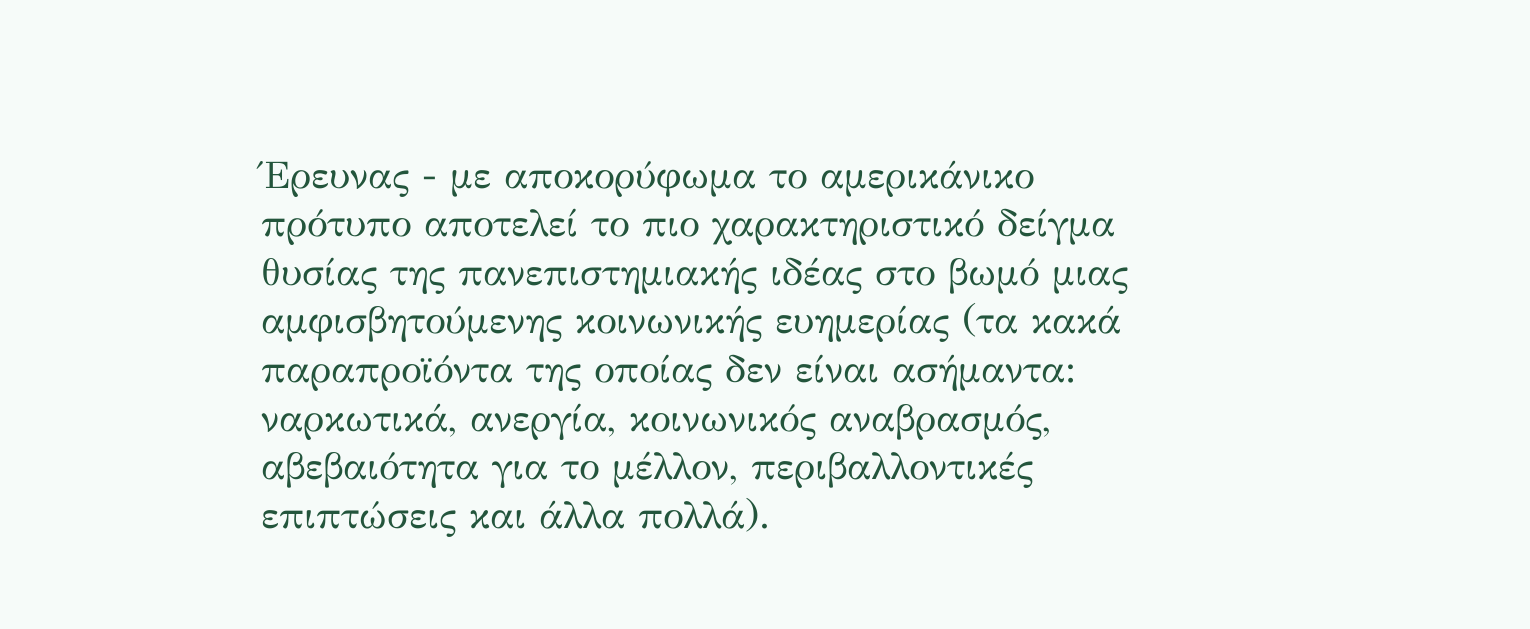Έρευνας - με αποκορύφωμα το αμερικάνικο πρότυπο αποτελεί το πιο χαρακτηριστικό δείγμα θυσίας της πανεπιστημιακής ιδέας στο βωμό μιας αμφισβητούμενης κοινωνικής ευημερίας (τα κακά παραπροϊόντα της οποίας δεν είναι ασήμαντα: ναρκωτικά, ανεργία, κοινωνικός αναβρασμός, αβεβαιότητα για το μέλλον, περιβαλλοντικές επιπτώσεις και άλλα πολλά).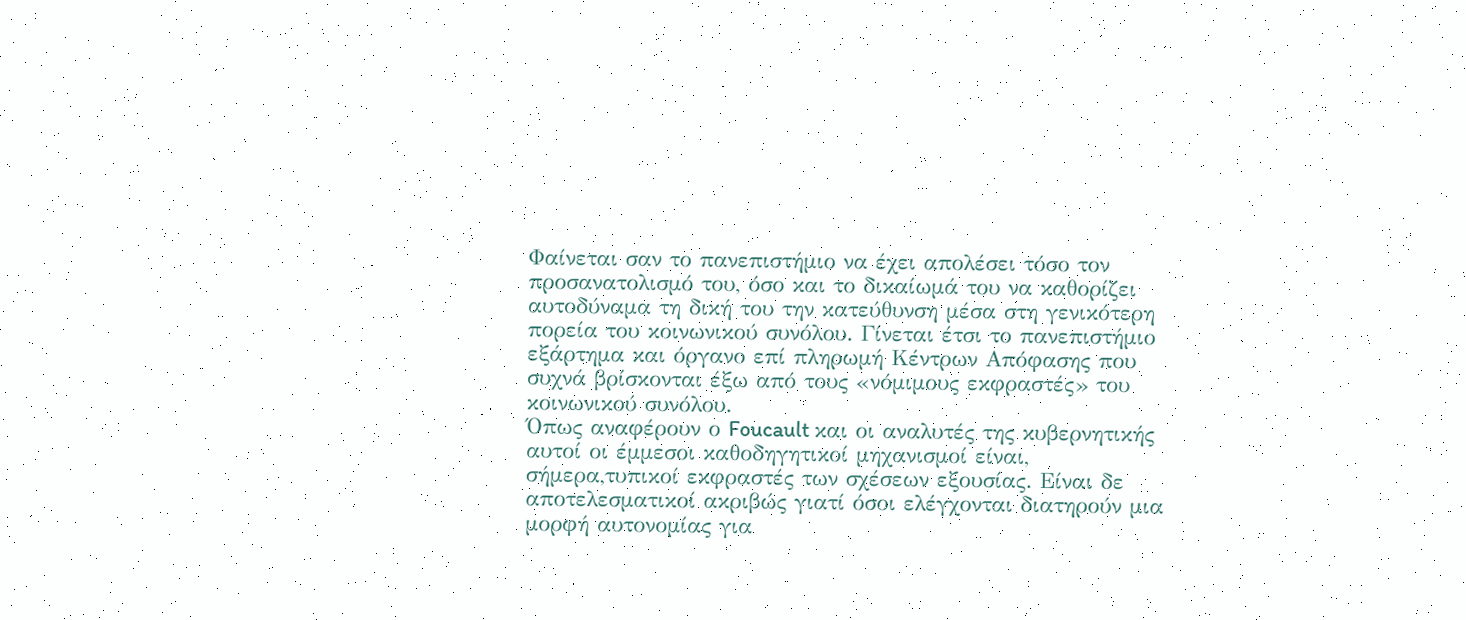Φαίνεται σαν το πανεπιστήμιο να έχει απολέσει τόσο τον προσανατολισμό του, όσο και το δικαίωμά του να καθορίζει αυτοδύναμα τη δική του την κατεύθυνση μέσα στη γενικότερη πορεία του κοινωνικού συνόλου. Γίνεται έτσι το πανεπιστήμιο εξάρτημα και όργανο επί πληρωμή Κέντρων Απόφασης που συχνά βρίσκονται έξω από τους «νόμιμους εκφραστές» του κοινωνικού συνόλου.
Όπως αναφέρουν ο Foucault και οι αναλυτές της κυβερνητικής αυτοί οι έμμεσοι καθοδηγητικοί μηχανισμοί είναι, σήμερα,τυπικοί εκφραστές των σχέσεων εξουσίας. Είναι δε αποτελεσματικοί ακριβώς γιατί όσοι ελέγχονται διατηρούν μια μορφή αυτονομίας για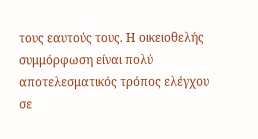τους εαυτούς τους. Η οικειοθελής συμμόρφωση είναι πολύ αποτελεσματικός τρόπος ελέγχου σε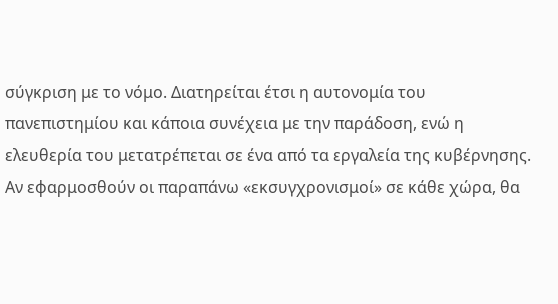σύγκριση με το νόμο. Διατηρείται έτσι η αυτονομία του πανεπιστημίου και κάποια συνέχεια με την παράδοση, ενώ η ελευθερία του μετατρέπεται σε ένα από τα εργαλεία της κυβέρνησης. Αν εφαρμοσθούν οι παραπάνω «εκσυγχρονισμοί» σε κάθε χώρα, θα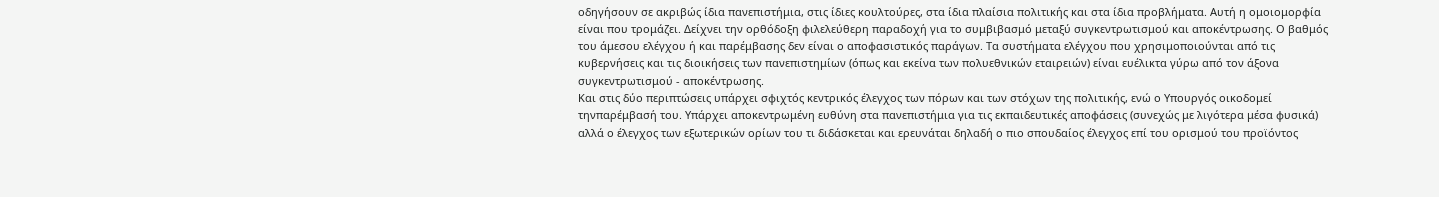οδηγήσουν σε ακριβώς ίδια πανεπιστήμια, στις ίδιες κουλτούρες, στα ίδια πλαίσια πολιτικής και στα ίδια προβλήματα. Αυτή η ομοιομορφία είναι που τρομάζει. Δείχνει την ορθόδοξη φιλελεύθερη παραδοχή για το συμβιβασμό μεταξύ συγκεντρωτισμού και αποκέντρωσης. Ο βαθμός του άμεσου ελέγχου ή και παρέμβασης δεν είναι ο αποφασιστικός παράγων. Τα συστήματα ελέγχου που χρησιμοποιούνται από τις κυβερνήσεις και τις διοικήσεις των πανεπιστημίων (όπως και εκείνα των πολυεθνικών εταιρειών) είναι ευέλικτα γύρω από τον άξονα συγκεντρωτισμού - αποκέντρωσης.
Και στις δύο περιπτώσεις υπάρχει σφιχτός κεντρικός έλεγχος των πόρων και των στόχων της πολιτικής, ενώ ο Υπουργός οικοδομεί τηνπαρέμβασή του. Υπάρχει αποκεντρωμένη ευθύνη στα πανεπιστήμια για τις εκπαιδευτικές αποφάσεις (συνεχώς με λιγότερα μέσα φυσικά) αλλά ο έλεγχος των εξωτερικών ορίων του τι διδάσκεται και ερευνάται δηλαδή ο πιο σπουδαίος έλεγχος επί του ορισμού του προϊόντος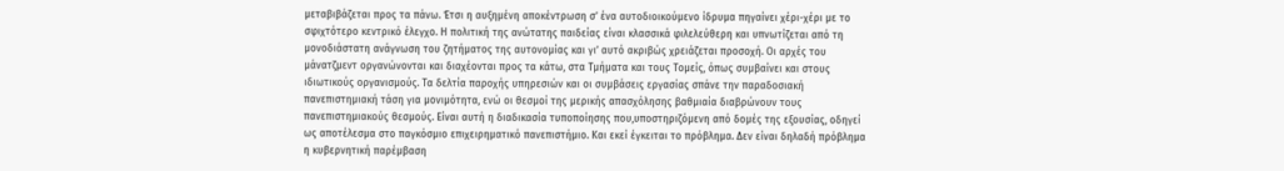μεταβιβάζεται προς τα πάνω. Έτσι η αυξημένη αποκέντρωση σ’ ένα αυτοδιοικούμενο ίδρυμα πηγαίνει χέρι-χέρι με το σφιχτότερο κεντρικό έλεγχο. Η πολιτική της ανώτατης παιδείας είναι κλασσικά φιλελεύθερη και υπνωτίζεται από τη μονοδιάστατη ανάγνωση του ζητήματος της αυτονομίας και γι’ αυτό ακριβώς χρειάζεται προσοχή. Οι αρχές του μάνατζμεντ οργανώνονται και διαχέονται προς τα κάτω, στα Τμήματα και τους Τομείς, όπως συμβαίνει και στους ιδιωτικούς οργανισμούς. Τα δελτία παροχής υπηρεσιών και οι συμβάσεις εργασίας σπάνε την παραδοσιακή πανεπιστημιακή τάση για μονιμότητα, ενώ οι θεσμοί της μερικής απασχόλησης βαθμιαία διαβρώνουν τους πανεπιστημιακούς θεσμούς. Είναι αυτή η διαδικασία τυποποίησης που,υποστηριζόμενη από δομές της εξουσίας, οδηγεί ως αποτέλεσμα στο παγκόσμιο επιχειρηματικό πανεπιστήμιο. Και εκεί έγκειται το πρόβλημα. Δεν είναι δηλαδή πρόβλημα η κυβερνητική παρέμβαση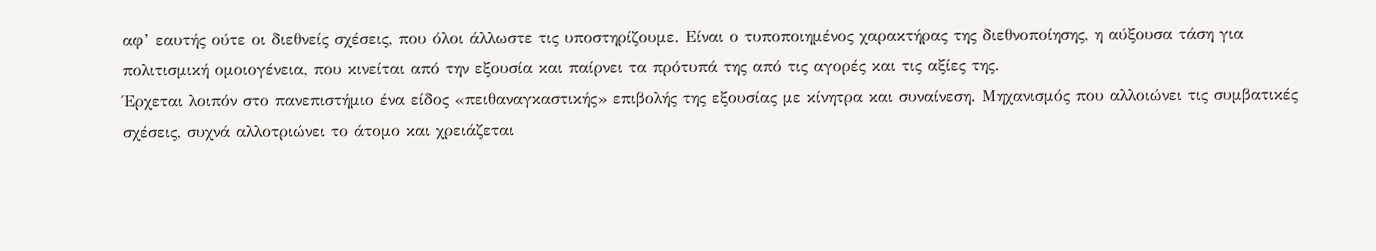αφ’ εαυτής ούτε οι διεθνείς σχέσεις, που όλοι άλλωστε τις υποστηρίζουμε. Είναι ο τυποποιημένος χαρακτήρας της διεθνοποίησης, η αύξουσα τάση για πολιτισμική ομοιογένεια, που κινείται από την εξουσία και παίρνει τα πρότυπά της από τις αγορές και τις αξίες της.
Έρχεται λοιπόν στο πανεπιστήμιο ένα είδος «πειθαναγκαστικής» επιβολής της εξουσίας με κίνητρα και συναίνεση. Μηχανισμός που αλλοιώνει τις συμβατικές σχέσεις, συχνά αλλοτριώνει το άτομο και χρειάζεται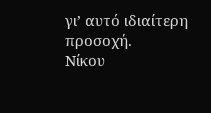γι’ αυτό ιδιαίτερη προσοχή.
Νίκου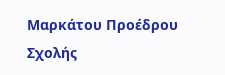Μαρκάτου Προέδρου Σχολής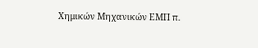Χημικών Μηχανικών ΕΜΠ π.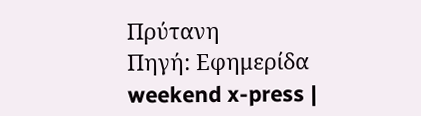Πρύτανη
Πηγή: Εφημερίδα weekend x-press |